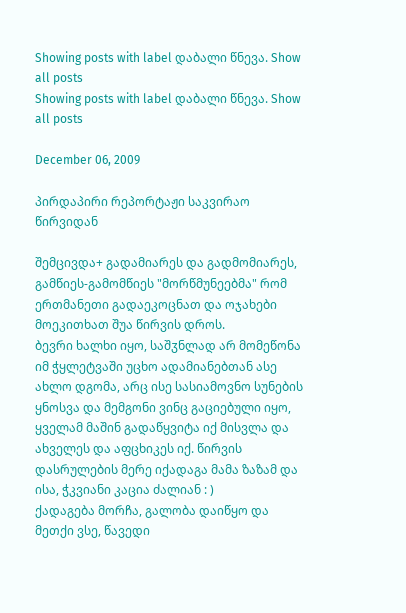Showing posts with label დაბალი წნევა. Show all posts
Showing posts with label დაბალი წნევა. Show all posts

December 06, 2009

პირდაპირი რეპორტაჟი საკვირაო წირვიდან

შემცივდა+ გადამიარეს და გადმომიარეს, გამწიეს-გამომწიეს "მორწმუნეებმა" რომ ერთმანეთი გადაეკოცნათ და ოჯახები მოეკითხათ შუა წირვის დროს.
ბევრი ხალხი იყო, საშჳნლად არ მომეწონა იმ ჭყლეტვაში უცხო ადამიანებთან ასე ახლო დგომა, არც ისე სასიამოვნო სუნების ყნოსვა და მემგონი ვინც გაციებული იყო, ყველამ მაშინ გადაწყვიტა იქ მისვლა და ახველეს და აფცხიკეს იქ. წირვის დასრულების მერე იქადაგა მამა ზაზამ და ისა, ჭკვიანი კაცია ძალიან : )
ქადაგება მორჩა, გალობა დაიწყო და მეთქი ვსე, წავედი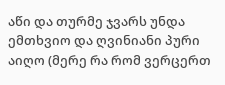აწი და თურმე ჯვარს უნდა ემთხვიო და ღვინიანი პური აიღო (მერე რა რომ ვერცერთ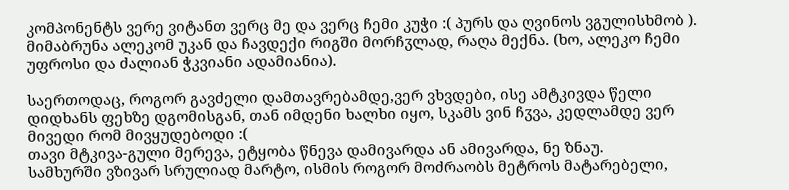კომპონენტს ვერე ვიტანთ ვერც მე და ვერც ჩემი კუჭი :( პურს და ღვინოს ვგულისხმობ ). მიმაბრუნა ალეკომ უკან და ჩავდექი რიგში მორჩჳლად, რაღა მექნა. (ხო, ალეკო ჩემი უფროსი და ძალიან ჭკვიანი ადამიანია).

საერთოდაც, როგორ გავძელი დამთავრებამდე,ვერ ვხვდები, ისე ამტკივდა წელი დიდხანს ფეხზე დგომისგან, თან იმდენი ხალხი იყო, სკამს ვინ ჩჳვა, კედლამდე ვერ მივედი რომ მივყუდებოდი :(
თავი მტკივა-გული მერევა, ეტყობა წნევა დამივარდა ან ამივარდა, ნე ზნაუ.
სამხურში ვზივარ სრულიად მარტო, ისმის როგორ მოძრაობს მეტროს მატარებელი,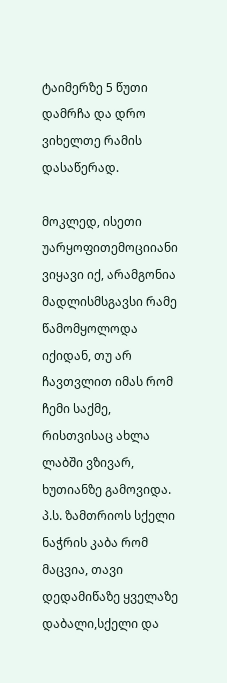ტაიმერზე 5 წუთი დამრჩა და დრო ვიხელთე რამის დასაწერად.

მოკლედ, ისეთი უარყოფითემოციიანი ვიყავი იქ, არამგონია მადლისმსგავსი რამე წამომყოლოდა იქიდან, თუ არ ჩავთვლით იმას რომ ჩემი საქმე, რისთვისაც ახლა ლაბში ვზივარ, ხუთიანზე გამოვიდა.
პ.ს. ზამთრიოს სქელი ნაჭრის კაბა რომ მაცვია, თავი დედამიწაზე ყველაზე დაბალი,სქელი და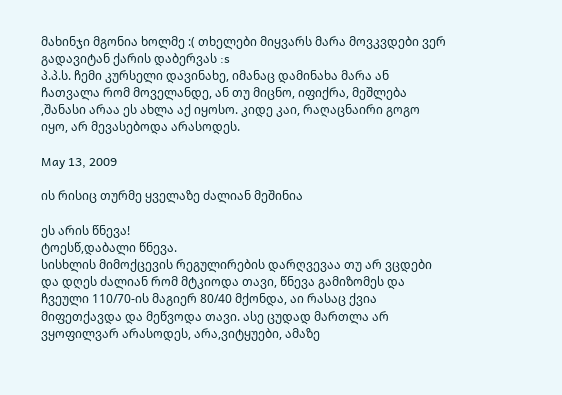მახინჯი მგონია ხოლმე :( თხელები მიყვარს მარა მოვკვდები ვერ გადავიტან ქარის დაბერვას :s
პ.პ.ს. ჩემი კურსელი დავინახე, იმანაც დამინახა მარა ან ჩათვალა რომ მოველანდე, ან თუ მიცნო, იფიქრა, მეშლება ,შანასი არაა ეს ახლა აქ იყოსო. კიდე კაი, რაღაცნაირი გოგო იყო, არ მევასებოდა არასოდეს.

May 13, 2009

ის რისიც თურმე ყველაზე ძალიან მეშინია

ეს არის წნევა!
ტოესწ,დაბალი წნევა.
სისხლის მიმოქცევის რეგულირების დარღვევაა თუ არ ვცდები და დღეს ძალიან რომ მტკიოდა თავი, წნევა გამიზომეს და ჩვეული 110/70-ის მაგიერ 80/40 მქონდა, აი რასაც ქვია მიფეთქავდა და მეწვოდა თავი. ასე ცუდად მართლა არ ვყოფილვარ არასოდეს, არა,ვიტყუები, ამაზე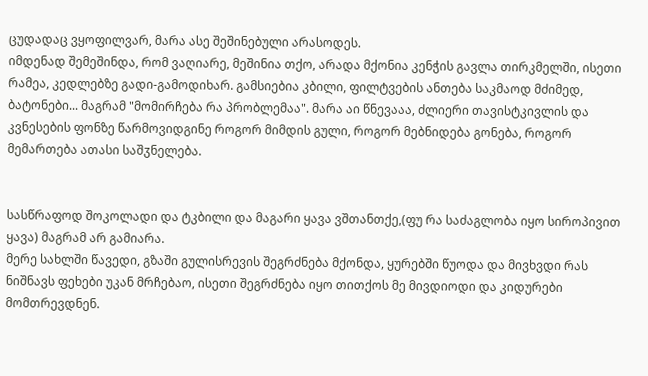ცუდადაც ვყოფილვარ, მარა ასე შეშინებული არასოდეს.
იმდენად შემეშინდა, რომ ვაღიარე, მეშინია თქო, არადა მქონია კენჭის გავლა თირკმელში, ისეთი რამეა, კედლებზე გადი-გამოდიხარ. გამსიებია კბილი, ფილტვების ანთება საკმაოდ მძიმედ, ბატონები... მაგრამ "მომირჩება რა პრობლემაა". მარა აი წნევააა, ძლიერი თავისტკივლის და კვნესების ფონზე წარმოვიდგინე როგორ მიმდის გული, როგორ მებნიდება გონება, როგორ მემართება ათასი საშჳნელება.


სასწრაფოდ შოკოლადი და ტკბილი და მაგარი ყავა ვშთანთქე,(ფუ რა საძაგლობა იყო სიროპივით ყავა) მაგრამ არ გამიარა.
მერე სახლში წავედი, გზაში გულისრევის შეგრძნება მქონდა, ყურებში წუოდა და მივხვდი რას ნიშნავს ფეხები უკან მრჩებაო, ისეთი შეგრძნება იყო თითქოს მე მივდიოდი და კიდურები მომთრევდნენ.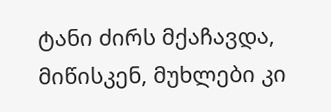ტანი ძირს მქაჩავდა, მიწისკენ, მუხლები კი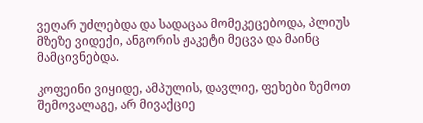ვეღარ უძლებდა და სადაცაა მომეკეცებოდა, პლიუს მზეზე ვიდექი, ანგორის ჟაკეტი მეცვა და მაინც მამცივნებდა.

კოფეინი ვიყიდე, ამპულის, დავლიე, ფეხები ზემოთ შემოვალაგე, არ მივაქციე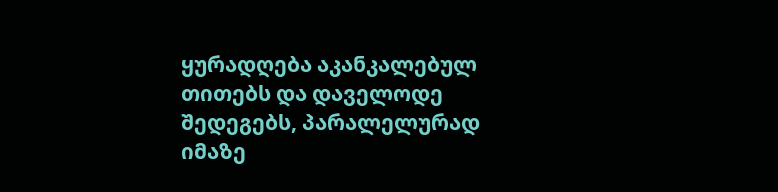ყურადღება აკანკალებულ თითებს და დაველოდე შედეგებს, პარალელურად იმაზე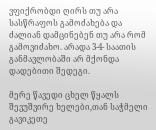ვფიქრობდი ღირს თუ არა სასწრაფოს გამოძახება და ძალიან დამცინებენ თუ არა რომ გამოვიძახო. არადა 3-4- საათის განმავლობაში არ მქონდა დადებითი შედეგი.

მერე წავედი ცხელ წყალს შევუშვირე ხელები,თან საჭმელი გავიკეთე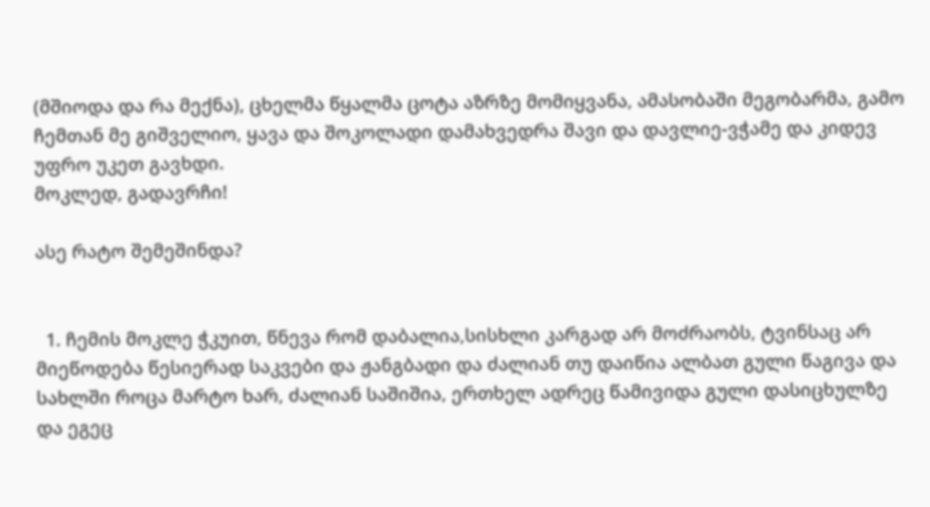(მშიოდა და რა მექნა), ცხელმა წყალმა ცოტა აზრზე მომიყვანა, ამასობაში მეგობარმა, გამო ჩემთან მე გიშველიო, ყავა და შოკოლადი დამახვედრა შავი და დავლიე-ვჭამე და კიდევ უფრო უკეთ გავხდი.
მოკლედ, გადავრჩი!

ასე რატო შემეშინდა?


  1. ჩემის მოკლე ჭკუით, წნევა რომ დაბალია,სისხლი კარგად არ მოძრაობს, ტვინსაც არ მიეწოდება წესიერად საკვები და ჟანგბადი და ძალიან თუ დაიწია ალბათ გული წაგივა და სახლში როცა მარტო ხარ, ძალიან საშიშია, ერთხელ ადრეც წამივიდა გული დასიცხულზე და ეგეც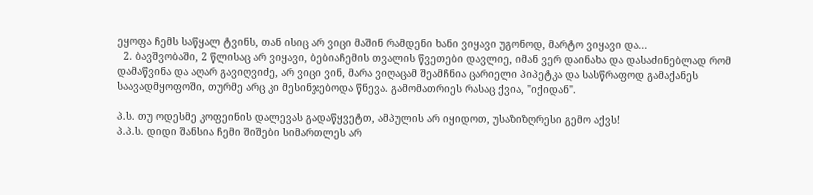ეყოფა ჩემს საწყალ ტვინს, თან ისიც არ ვიცი მაშინ რამდენი ხანი ვიყავი უგონოდ, მარტო ვიყავი და...
  2. ბავშვობაში, 2 წლისაც არ ვიყავი, ბებიაჩემის თვალის წვეთები დავლიე, იმან ვერ დაინახა და დასაძინებლად რომ დამაწვინა და აღარ გავიღვიძე, არ ვიცი ვინ, მარა ვიღაცამ შეამჩნია ცარიელი პიპეტკა და სასწრაფოდ გამაქანეს საავადმყოფოში, თურმე არც კი მესინჯებოდა წნევა. გამომათრიეს რასაც ქვია, "იქიდან".

პ.ს. თუ ოდესმე კოფეინის დალევას გადაწყვეტთ, ამპულის არ იყიდოთ, უსაზიზღრესი გემო აქვს!
პ.პ.ს. დიდი შანსია ჩემი შიშები სიმართლეს არ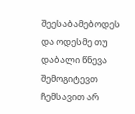შეესაბამებოდეს და ოდესმე თუ დაბალი წნევა შემოგიტევთ ჩემსავით არ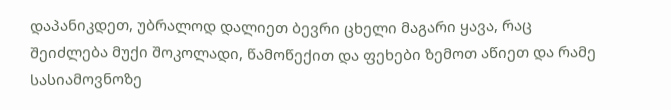დაპანიკდეთ, უბრალოდ დალიეთ ბევრი ცხელი მაგარი ყავა, რაც შეიძლება მუქი შოკოლადი, წამოწექით და ფეხები ზემოთ აწიეთ და რამე სასიამოვნოზე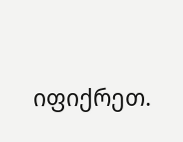იფიქრეთ.